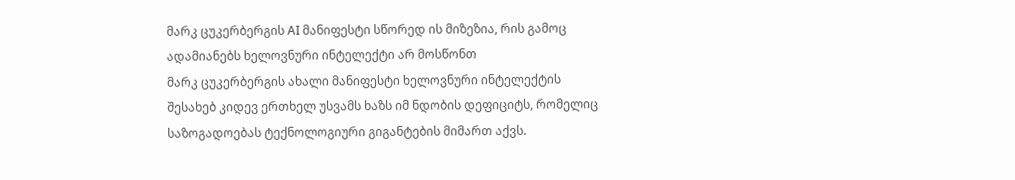მარკ ცუკერბერგის AI მანიფესტი სწორედ ის მიზეზია, რის გამოც ადამიანებს ხელოვნური ინტელექტი არ მოსწონთ
მარკ ცუკერბერგის ახალი მანიფესტი ხელოვნური ინტელექტის შესახებ კიდევ ერთხელ უსვამს ხაზს იმ ნდობის დეფიციტს, რომელიც საზოგადოებას ტექნოლოგიური გიგანტების მიმართ აქვს.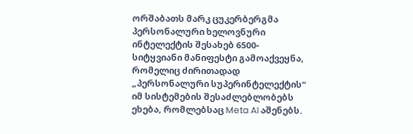ორშაბათს მარკ ცუკერბერგმა პერსონალური ხელოვნური ინტელექტის შესახებ 6500-სიტყვიანი მანიფესტი გამოაქვეყნა, რომელიც ძირითადად „პერსონალური სუპერინტელექტის“ იმ სისტემების შესაძლებლობებს ეხება, რომლებსაც Meta AI აშენებს.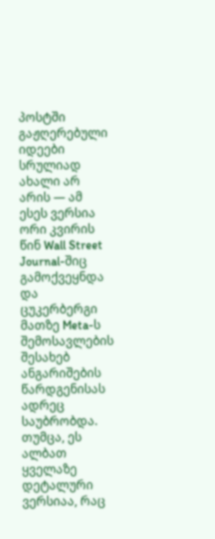პოსტში გაჟღერებული იდეები სრულიად ახალი არ არის — ამ ესეს ვერსია ორი კვირის წინ Wall Street Journal-შიც გამოქვეყნდა და ცუკერბერგი მათზე Meta-ს შემოსავლების შესახებ ანგარიშების წარდგენისას ადრეც საუბრობდა. თუმცა, ეს ალბათ ყველაზე დეტალური ვერსიაა, რაც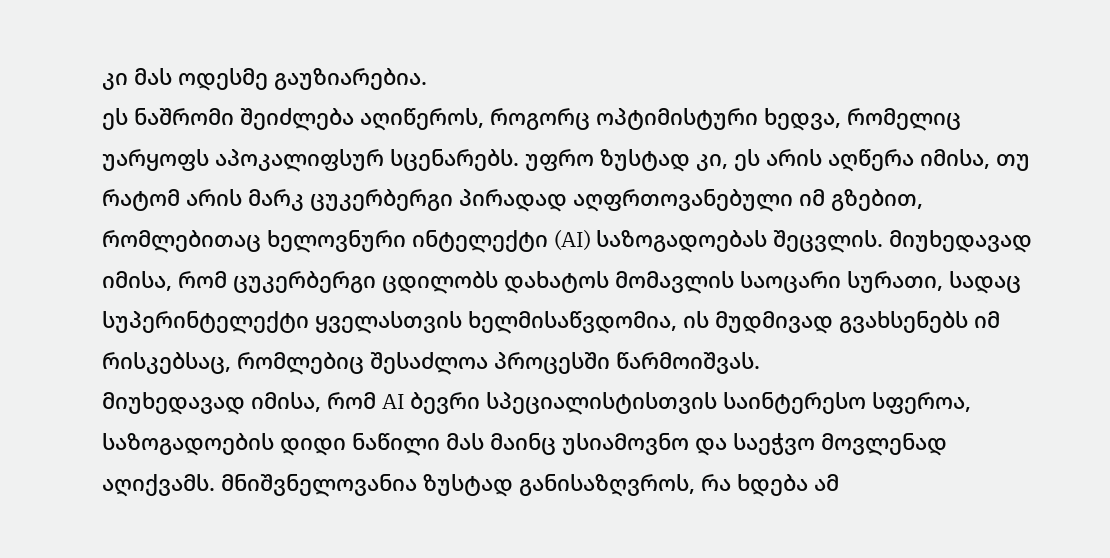კი მას ოდესმე გაუზიარებია.
ეს ნაშრომი შეიძლება აღიწეროს, როგორც ოპტიმისტური ხედვა, რომელიც უარყოფს აპოკალიფსურ სცენარებს. უფრო ზუსტად კი, ეს არის აღწერა იმისა, თუ რატომ არის მარკ ცუკერბერგი პირადად აღფრთოვანებული იმ გზებით, რომლებითაც ხელოვნური ინტელექტი (AI) საზოგადოებას შეცვლის. მიუხედავად იმისა, რომ ცუკერბერგი ცდილობს დახატოს მომავლის საოცარი სურათი, სადაც სუპერინტელექტი ყველასთვის ხელმისაწვდომია, ის მუდმივად გვახსენებს იმ რისკებსაც, რომლებიც შესაძლოა პროცესში წარმოიშვას.
მიუხედავად იმისა, რომ AI ბევრი სპეციალისტისთვის საინტერესო სფეროა, საზოგადოების დიდი ნაწილი მას მაინც უსიამოვნო და საეჭვო მოვლენად აღიქვამს. მნიშვნელოვანია ზუსტად განისაზღვროს, რა ხდება ამ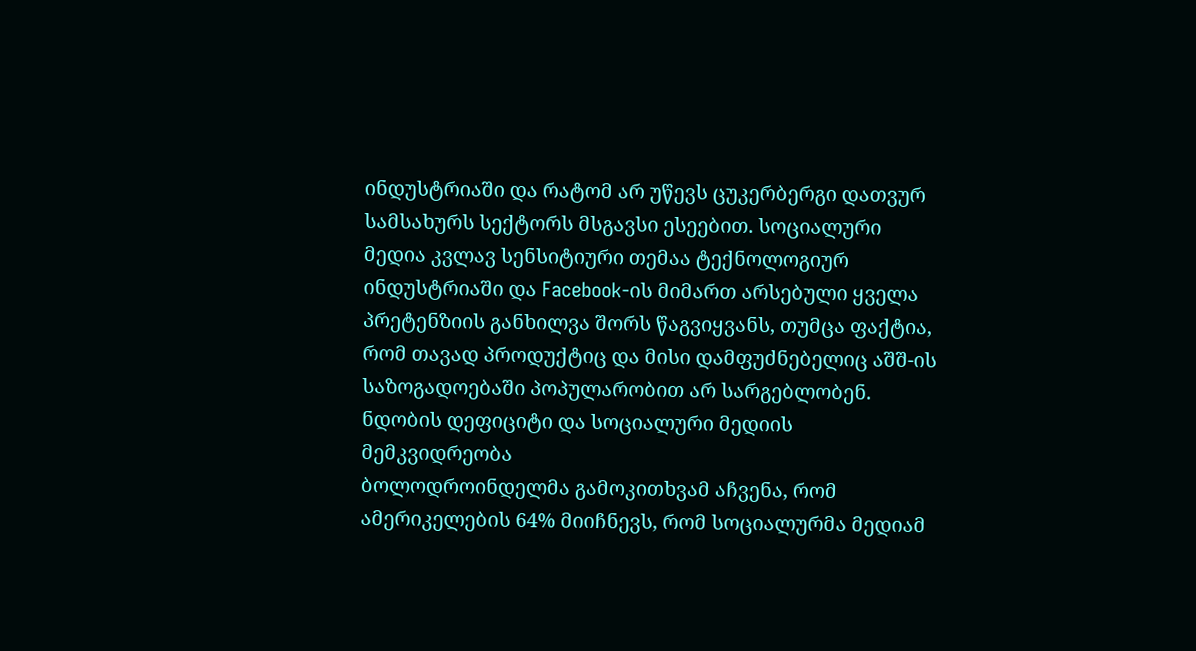ინდუსტრიაში და რატომ არ უწევს ცუკერბერგი დათვურ სამსახურს სექტორს მსგავსი ესეებით. სოციალური მედია კვლავ სენსიტიური თემაა ტექნოლოგიურ ინდუსტრიაში და Facebook-ის მიმართ არსებული ყველა პრეტენზიის განხილვა შორს წაგვიყვანს, თუმცა ფაქტია, რომ თავად პროდუქტიც და მისი დამფუძნებელიც აშშ-ის საზოგადოებაში პოპულარობით არ სარგებლობენ.
ნდობის დეფიციტი და სოციალური მედიის მემკვიდრეობა
ბოლოდროინდელმა გამოკითხვამ აჩვენა, რომ ამერიკელების 64% მიიჩნევს, რომ სოციალურმა მედიამ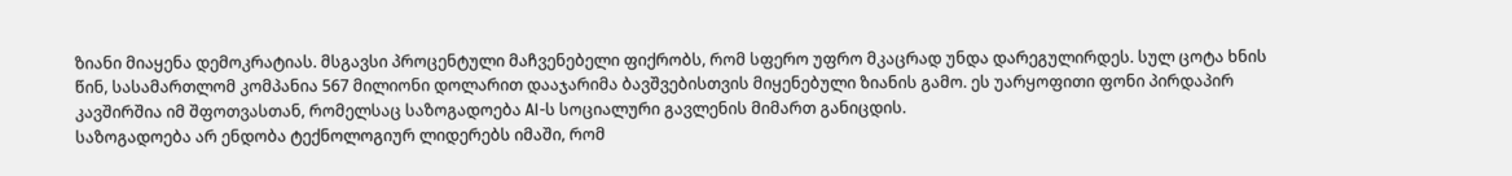ზიანი მიაყენა დემოკრატიას. მსგავსი პროცენტული მაჩვენებელი ფიქრობს, რომ სფერო უფრო მკაცრად უნდა დარეგულირდეს. სულ ცოტა ხნის წინ, სასამართლომ კომპანია 567 მილიონი დოლარით დააჯარიმა ბავშვებისთვის მიყენებული ზიანის გამო. ეს უარყოფითი ფონი პირდაპირ კავშირშია იმ შფოთვასთან, რომელსაც საზოგადოება AI-ს სოციალური გავლენის მიმართ განიცდის.
საზოგადოება არ ენდობა ტექნოლოგიურ ლიდერებს იმაში, რომ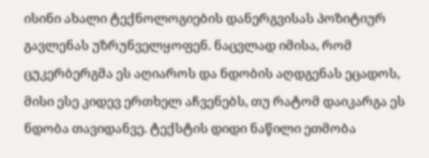ისინი ახალი ტექნოლოგიების დანერგვისას პოზიტიურ გავლენას უზრუნველყოფენ. ნაცვლად იმისა, რომ ცუკერბერგმა ეს აღიაროს და ნდობის აღდგენას ეცადოს, მისი ესე კიდევ ერთხელ აჩვენებს, თუ რატომ დაიკარგა ეს ნდობა თავიდანვე. ტექსტის დიდი ნაწილი ეთმობა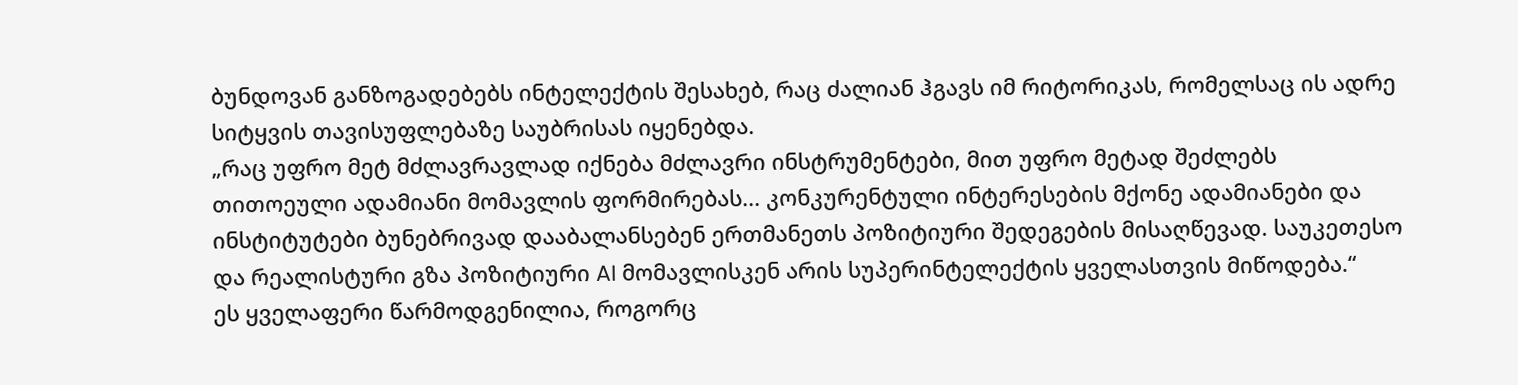ბუნდოვან განზოგადებებს ინტელექტის შესახებ, რაც ძალიან ჰგავს იმ რიტორიკას, რომელსაც ის ადრე სიტყვის თავისუფლებაზე საუბრისას იყენებდა.
„რაც უფრო მეტ მძლავრავლად იქნება მძლავრი ინსტრუმენტები, მით უფრო მეტად შეძლებს თითოეული ადამიანი მომავლის ფორმირებას... კონკურენტული ინტერესების მქონე ადამიანები და ინსტიტუტები ბუნებრივად დააბალანსებენ ერთმანეთს პოზიტიური შედეგების მისაღწევად. საუკეთესო და რეალისტური გზა პოზიტიური AI მომავლისკენ არის სუპერინტელექტის ყველასთვის მიწოდება.“
ეს ყველაფერი წარმოდგენილია, როგორც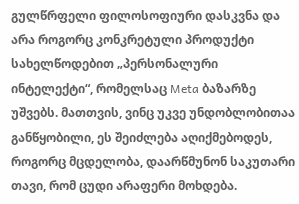გულწრფელი ფილოსოფიური დასკვნა და არა როგორც კონკრეტული პროდუქტი სახელწოდებით „პერსონალური ინტელექტი“, რომელსაც Meta ბაზარზე უშვებს. მათთვის, ვინც უკვე უნდობლობითაა განწყობილი, ეს შეიძლება აღიქმებოდეს, როგორც მცდელობა, დაარწმუნონ საკუთარი თავი, რომ ცუდი არაფერი მოხდება.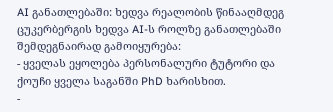AI განათლებაში: ხედვა რეალობის წინააღმდეგ
ცუკერბერგის ხედვა AI-ს როლზე განათლებაში შემდეგნაირად გამოიყურება:
- ყველას ეყოლება პერსონალური ტუტორი და ქოუჩი ყველა საგანში PhD ხარისხით.
-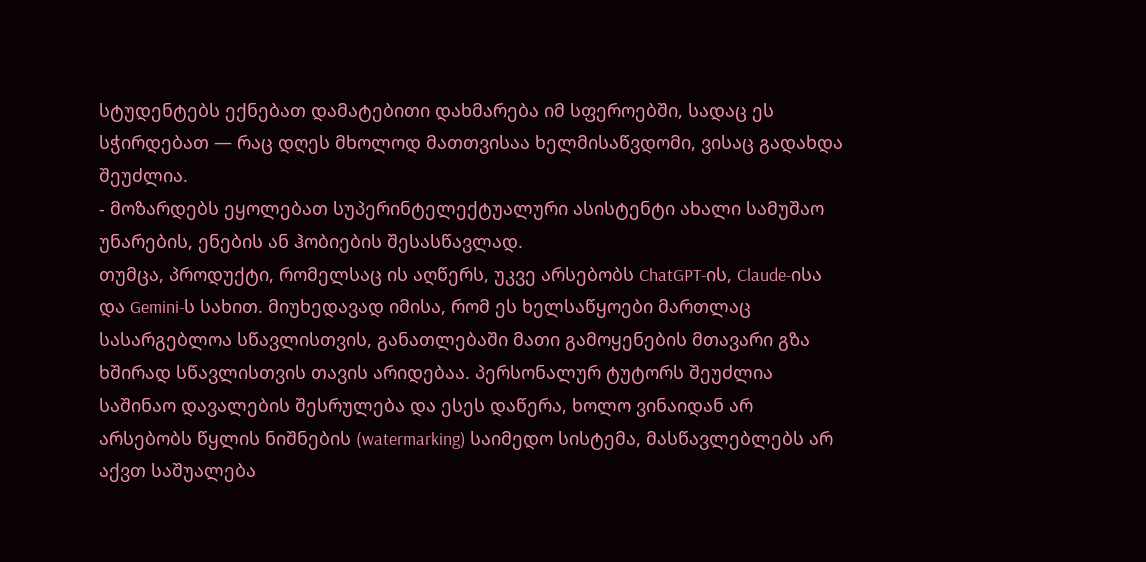სტუდენტებს ექნებათ დამატებითი დახმარება იმ სფეროებში, სადაც ეს სჭირდებათ — რაც დღეს მხოლოდ მათთვისაა ხელმისაწვდომი, ვისაც გადახდა შეუძლია.
- მოზარდებს ეყოლებათ სუპერინტელექტუალური ასისტენტი ახალი სამუშაო უნარების, ენების ან ჰობიების შესასწავლად.
თუმცა, პროდუქტი, რომელსაც ის აღწერს, უკვე არსებობს ChatGPT-ის, Claude-ისა და Gemini-ს სახით. მიუხედავად იმისა, რომ ეს ხელსაწყოები მართლაც სასარგებლოა სწავლისთვის, განათლებაში მათი გამოყენების მთავარი გზა ხშირად სწავლისთვის თავის არიდებაა. პერსონალურ ტუტორს შეუძლია საშინაო დავალების შესრულება და ესეს დაწერა, ხოლო ვინაიდან არ არსებობს წყლის ნიშნების (watermarking) საიმედო სისტემა, მასწავლებლებს არ აქვთ საშუალება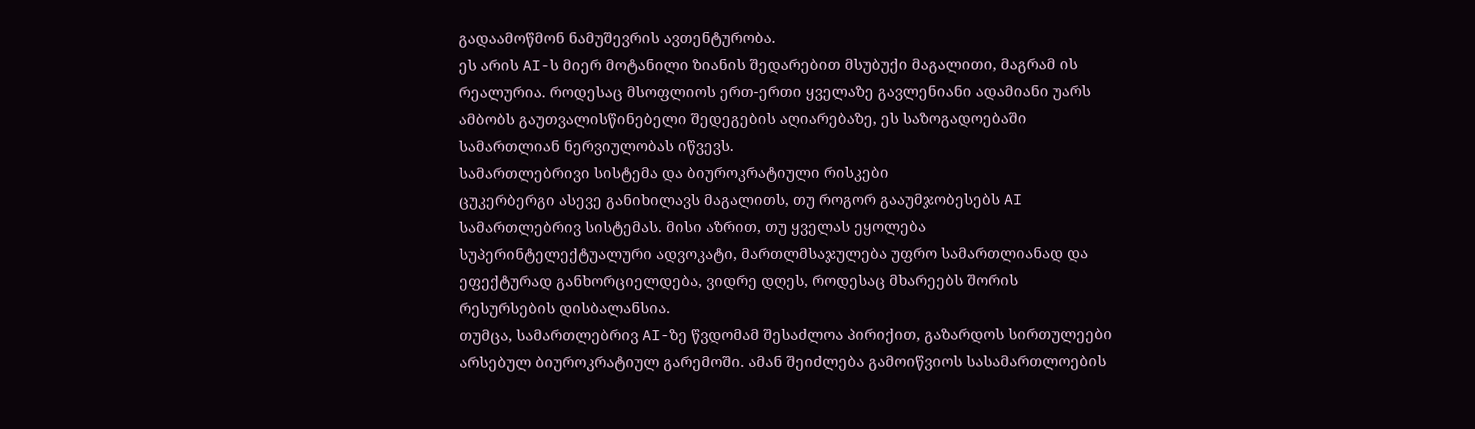გადაამოწმონ ნამუშევრის ავთენტურობა.
ეს არის AI-ს მიერ მოტანილი ზიანის შედარებით მსუბუქი მაგალითი, მაგრამ ის რეალურია. როდესაც მსოფლიოს ერთ-ერთი ყველაზე გავლენიანი ადამიანი უარს ამბობს გაუთვალისწინებელი შედეგების აღიარებაზე, ეს საზოგადოებაში სამართლიან ნერვიულობას იწვევს.
სამართლებრივი სისტემა და ბიუროკრატიული რისკები
ცუკერბერგი ასევე განიხილავს მაგალითს, თუ როგორ გააუმჯობესებს AI სამართლებრივ სისტემას. მისი აზრით, თუ ყველას ეყოლება სუპერინტელექტუალური ადვოკატი, მართლმსაჯულება უფრო სამართლიანად და ეფექტურად განხორციელდება, ვიდრე დღეს, როდესაც მხარეებს შორის რესურსების დისბალანსია.
თუმცა, სამართლებრივ AI-ზე წვდომამ შესაძლოა პირიქით, გაზარდოს სირთულეები არსებულ ბიუროკრატიულ გარემოში. ამან შეიძლება გამოიწვიოს სასამართლოების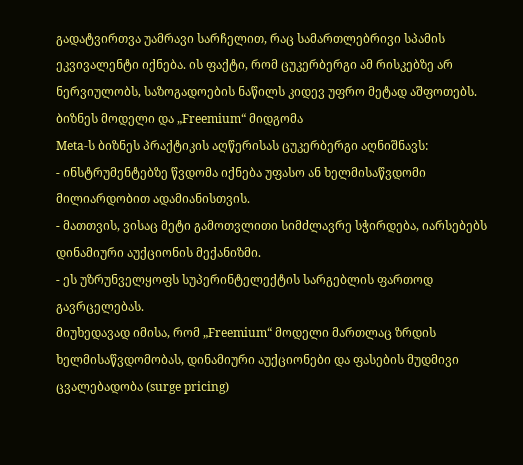გადატვირთვა უამრავი სარჩელით, რაც სამართლებრივი სპამის ეკვივალენტი იქნება. ის ფაქტი, რომ ცუკერბერგი ამ რისკებზე არ ნერვიულობს, საზოგადოების ნაწილს კიდევ უფრო მეტად აშფოთებს.
ბიზნეს მოდელი და „Freemium“ მიდგომა
Meta-ს ბიზნეს პრაქტიკის აღწერისას ცუკერბერგი აღნიშნავს:
- ინსტრუმენტებზე წვდომა იქნება უფასო ან ხელმისაწვდომი მილიარდობით ადამიანისთვის.
- მათთვის, ვისაც მეტი გამოთვლითი სიმძლავრე სჭირდება, იარსებებს დინამიური აუქციონის მექანიზმი.
- ეს უზრუნველყოფს სუპერინტელექტის სარგებლის ფართოდ გავრცელებას.
მიუხედავად იმისა, რომ „Freemium“ მოდელი მართლაც ზრდის ხელმისაწვდომობას, დინამიური აუქციონები და ფასების მუდმივი ცვალებადობა (surge pricing)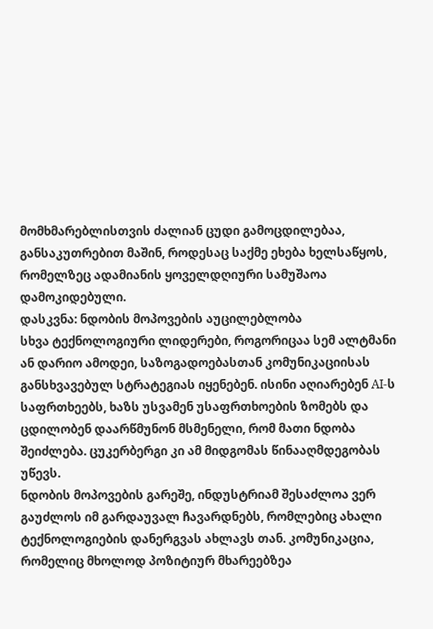მომხმარებლისთვის ძალიან ცუდი გამოცდილებაა, განსაკუთრებით მაშინ, როდესაც საქმე ეხება ხელსაწყოს, რომელზეც ადამიანის ყოველდღიური სამუშაოა დამოკიდებული.
დასკვნა: ნდობის მოპოვების აუცილებლობა
სხვა ტექნოლოგიური ლიდერები, როგორიცაა სემ ალტმანი ან დარიო ამოდეი, საზოგადოებასთან კომუნიკაციისას განსხვავებულ სტრატეგიას იყენებენ. ისინი აღიარებენ AI-ს საფრთხეებს, ხაზს უსვამენ უსაფრთხოების ზომებს და ცდილობენ დაარწმუნონ მსმენელი, რომ მათი ნდობა შეიძლება. ცუკერბერგი კი ამ მიდგომას წინააღმდეგობას უწევს.
ნდობის მოპოვების გარეშე, ინდუსტრიამ შესაძლოა ვერ გაუძლოს იმ გარდაუვალ ჩავარდნებს, რომლებიც ახალი ტექნოლოგიების დანერგვას ახლავს თან. კომუნიკაცია, რომელიც მხოლოდ პოზიტიურ მხარეებზეა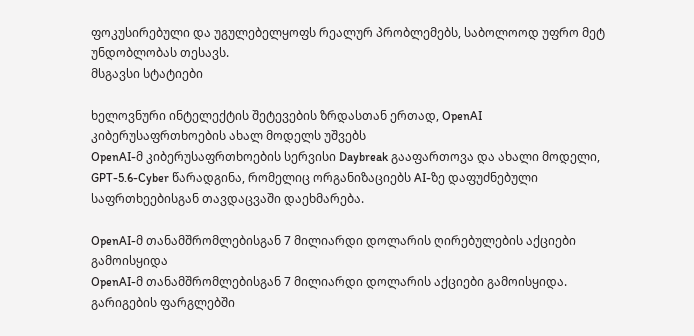ფოკუსირებული და უგულებელყოფს რეალურ პრობლემებს, საბოლოოდ უფრო მეტ უნდობლობას თესავს.
მსგავსი სტატიები

ხელოვნური ინტელექტის შეტევების ზრდასთან ერთად, OpenAI კიბერუსაფრთხოების ახალ მოდელს უშვებს
OpenAI-მ კიბერუსაფრთხოების სერვისი Daybreak გააფართოვა და ახალი მოდელი, GPT-5.6-Cyber წარადგინა, რომელიც ორგანიზაციებს AI-ზე დაფუძნებული საფრთხეებისგან თავდაცვაში დაეხმარება.

OpenAI-მ თანამშრომლებისგან 7 მილიარდი დოლარის ღირებულების აქციები გამოისყიდა
OpenAI-მ თანამშრომლებისგან 7 მილიარდი დოლარის აქციები გამოისყიდა. გარიგების ფარგლებში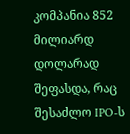კომპანია 852 მილიარდ დოლარად შეფასდა, რაც შესაძლო IPO-ს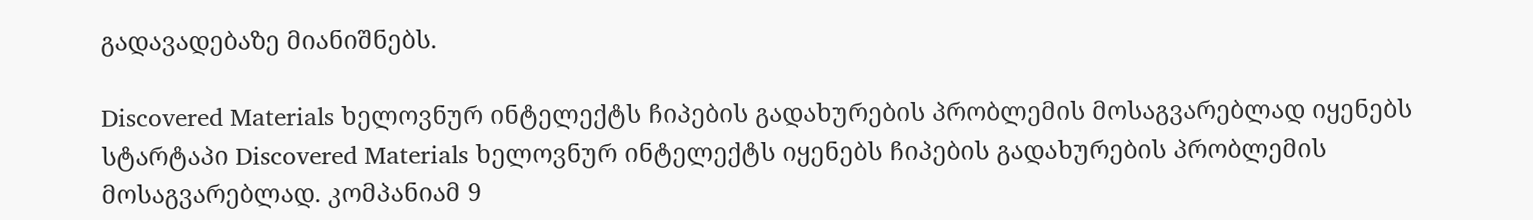გადავადებაზე მიანიშნებს.

Discovered Materials ხელოვნურ ინტელექტს ჩიპების გადახურების პრობლემის მოსაგვარებლად იყენებს
სტარტაპი Discovered Materials ხელოვნურ ინტელექტს იყენებს ჩიპების გადახურების პრობლემის მოსაგვარებლად. კომპანიამ 9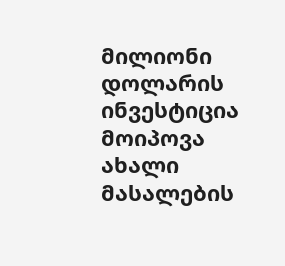მილიონი დოლარის ინვესტიცია მოიპოვა ახალი მასალების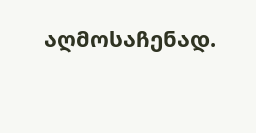აღმოსაჩენად.